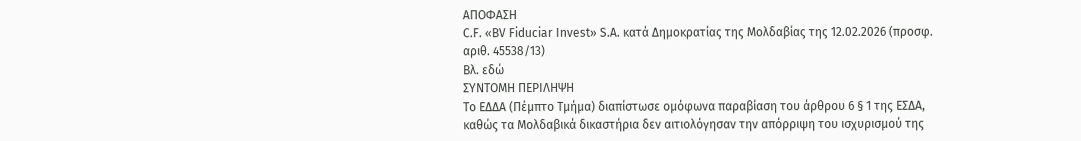ΑΠΟΦΑΣΗ
C.F. «BV Fiduciar Invest» S.A. κατά Δημοκρατίας της Μολδαβίας της 12.02.2026 (προσφ. αριθ. 45538/13)
Βλ. εδώ
ΣΥΝΤΟΜΗ ΠΕΡΙΛΗΨΗ
Το ΕΔΔΑ (Πέμπτο Τμήμα) διαπίστωσε ομόφωνα παραβίαση του άρθρου 6 § 1 της ΕΣΔΑ, καθώς τα Μολδαβικά δικαστήρια δεν αιτιολόγησαν την απόρριψη του ισχυρισμού της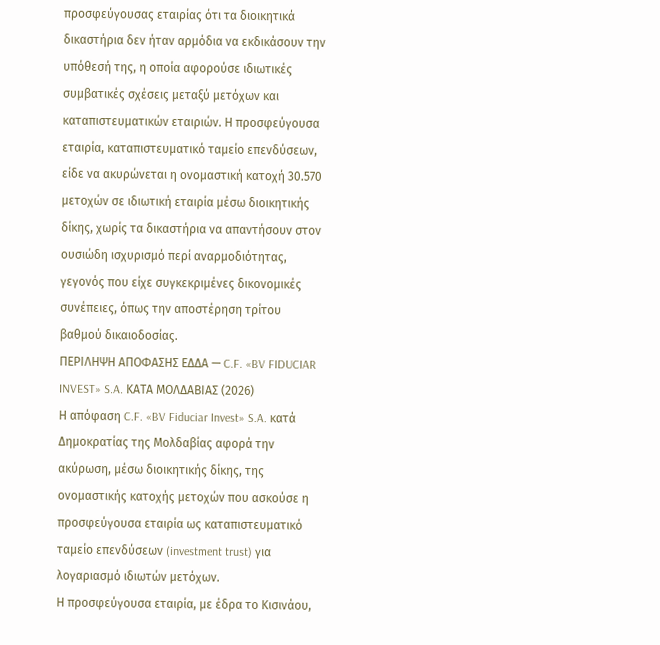προσφεύγουσας εταιρίας ότι τα διοικητικά δικαστήρια δεν ήταν αρμόδια να εκδικάσουν την υπόθεσή της, η οποία αφορούσε ιδιωτικές συμβατικές σχέσεις μεταξύ μετόχων και καταπιστευματικών εταιριών. Η προσφεύγουσα εταιρία, καταπιστευματικό ταμείο επενδύσεων, είδε να ακυρώνεται η ονομαστική κατοχή 30.570 μετοχών σε ιδιωτική εταιρία μέσω διοικητικής δίκης, χωρίς τα δικαστήρια να απαντήσουν στον ουσιώδη ισχυρισμό περί αναρμοδιότητας, γεγονός που είχε συγκεκριμένες δικονομικές συνέπειες, όπως την αποστέρηση τρίτου βαθμού δικαιοδοσίας.
ΠΕΡΙΛΗΨΗ ΑΠΟΦΑΣΗΣ ΕΔΔΑ — C.F. «BV FIDUCIAR INVEST» S.A. ΚΑΤΑ ΜΟΛΔΑΒΙΑΣ (2026)
Η απόφαση C.F. «BV Fiduciar Invest» S.A. κατά Δημοκρατίας της Μολδαβίας αφορά την ακύρωση, μέσω διοικητικής δίκης, της ονομαστικής κατοχής μετοχών που ασκούσε η προσφεύγουσα εταιρία ως καταπιστευματικό ταμείο επενδύσεων (investment trust) για λογαριασμό ιδιωτών μετόχων.
Η προσφεύγουσα εταιρία, με έδρα το Κισινάου,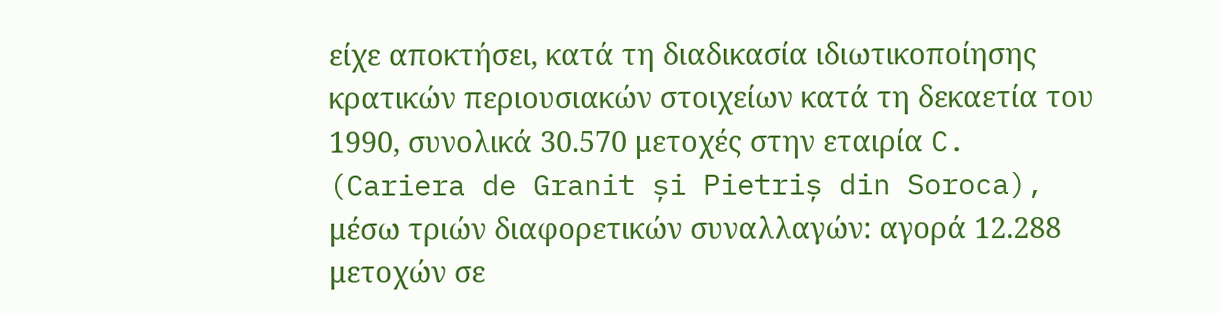είχε αποκτήσει, κατά τη διαδικασία ιδιωτικοποίησης κρατικών περιουσιακών στοιχείων κατά τη δεκαετία του 1990, συνολικά 30.570 μετοχές στην εταιρία C. (Cariera de Granit și Pietriș din Soroca), μέσω τριών διαφορετικών συναλλαγών: αγορά 12.288 μετοχών σε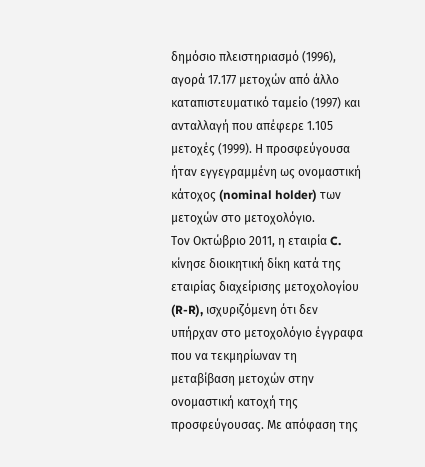δημόσιο πλειστηριασμό (1996), αγορά 17.177 μετοχών από άλλο καταπιστευματικό ταμείο (1997) και ανταλλαγή που απέφερε 1.105 μετοχές (1999). Η προσφεύγουσα ήταν εγγεγραμμένη ως ονομαστική κάτοχος (nominal holder) των μετοχών στο μετοχολόγιο.
Τον Οκτώβριο 2011, η εταιρία C. κίνησε διοικητική δίκη κατά της εταιρίας διαχείρισης μετοχολογίου (R-R), ισχυριζόμενη ότι δεν υπήρχαν στο μετοχολόγιο έγγραφα που να τεκμηρίωναν τη μεταβίβαση μετοχών στην ονομαστική κατοχή της προσφεύγουσας. Με απόφαση της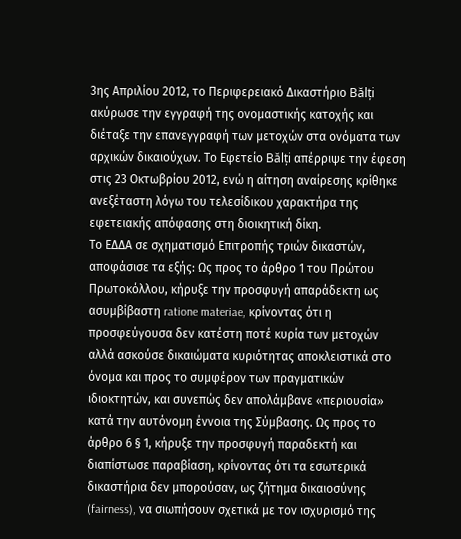3ης Απριλίου 2012, το Περιφερειακό Δικαστήριο Bălți ακύρωσε την εγγραφή της ονομαστικής κατοχής και διέταξε την επανεγγραφή των μετοχών στα ονόματα των αρχικών δικαιούχων. Το Εφετείο Bălți απέρριψε την έφεση στις 23 Οκτωβρίου 2012, ενώ η αίτηση αναίρεσης κρίθηκε ανεξέταστη λόγω του τελεσίδικου χαρακτήρα της εφετειακής απόφασης στη διοικητική δίκη.
Το ΕΔΔΑ σε σχηματισμό Επιτροπής τριών δικαστών, αποφάσισε τα εξής: Ως προς το άρθρο 1 του Πρώτου Πρωτοκόλλου, κήρυξε την προσφυγή απαράδεκτη ως ασυμβίβαστη ratione materiae, κρίνοντας ότι η προσφεύγουσα δεν κατέστη ποτέ κυρία των μετοχών αλλά ασκούσε δικαιώματα κυριότητας αποκλειστικά στο όνομα και προς το συμφέρον των πραγματικών ιδιοκτητών, και συνεπώς δεν απολάμβανε «περιουσία» κατά την αυτόνομη έννοια της Σύμβασης. Ως προς το άρθρο 6 § 1, κήρυξε την προσφυγή παραδεκτή και διαπίστωσε παραβίαση, κρίνοντας ότι τα εσωτερικά δικαστήρια δεν μπορούσαν, ως ζήτημα δικαιοσύνης (fairness), να σιωπήσουν σχετικά με τον ισχυρισμό της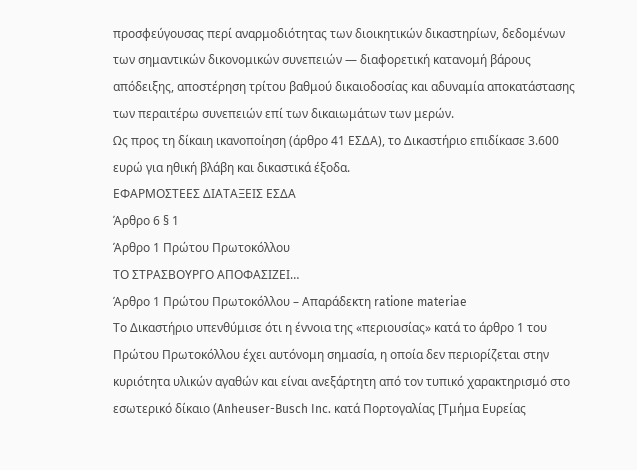προσφεύγουσας περί αναρμοδιότητας των διοικητικών δικαστηρίων, δεδομένων των σημαντικών δικονομικών συνεπειών — διαφορετική κατανομή βάρους απόδειξης, αποστέρηση τρίτου βαθμού δικαιοδοσίας και αδυναμία αποκατάστασης των περαιτέρω συνεπειών επί των δικαιωμάτων των μερών.
Ως προς τη δίκαιη ικανοποίηση (άρθρο 41 ΕΣΔΑ), το Δικαστήριο επιδίκασε 3.600 ευρώ για ηθική βλάβη και δικαστικά έξοδα.
ΕΦΑΡΜΟΣΤΕΕΣ ΔΙΑΤΑΞΕΙΣ ΕΣΔΑ
Άρθρο 6 § 1
Άρθρο 1 Πρώτου Πρωτοκόλλου
ΤΟ ΣΤΡΑΣΒΟΥΡΓΟ ΑΠΟΦΑΣΙΖΕΙ…
Άρθρο 1 Πρώτου Πρωτοκόλλου – Απαράδεκτη ratione materiae
Το Δικαστήριο υπενθύμισε ότι η έννοια της «περιουσίας» κατά το άρθρο 1 του Πρώτου Πρωτοκόλλου έχει αυτόνομη σημασία, η οποία δεν περιορίζεται στην κυριότητα υλικών αγαθών και είναι ανεξάρτητη από τον τυπικό χαρακτηρισμό στο εσωτερικό δίκαιο (Anheuser-Busch Inc. κατά Πορτογαλίας [Τμήμα Ευρείας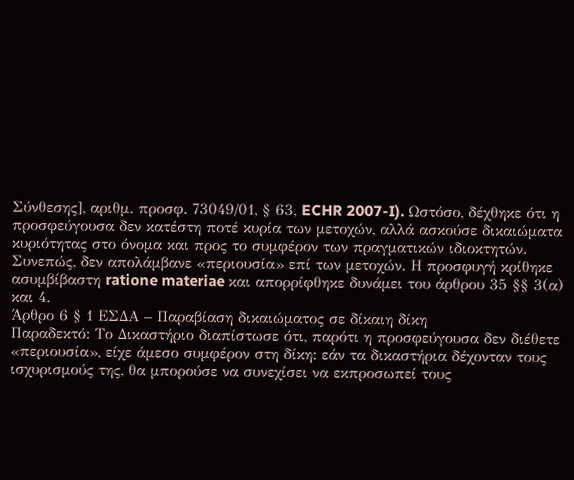Σύνθεσης], αριθμ. προσφ. 73049/01, § 63, ECHR 2007-I). Ωστόσο, δέχθηκε ότι η προσφεύγουσα δεν κατέστη ποτέ κυρία των μετοχών, αλλά ασκούσε δικαιώματα κυριότητας στο όνομα και προς το συμφέρον των πραγματικών ιδιοκτητών. Συνεπώς, δεν απολάμβανε «περιουσία» επί των μετοχών. Η προσφυγή κρίθηκε ασυμβίβαστη ratione materiae και απορρίφθηκε δυνάμει του άρθρου 35 §§ 3(α) και 4.
Άρθρο 6 § 1 ΕΣΔΑ – Παραβίαση δικαιώματος σε δίκαιη δίκη
Παραδεκτό: Το Δικαστήριο διαπίστωσε ότι, παρότι η προσφεύγουσα δεν διέθετε «περιουσία», είχε άμεσο συμφέρον στη δίκη: εάν τα δικαστήρια δέχονταν τους ισχυρισμούς της, θα μπορούσε να συνεχίσει να εκπροσωπεί τους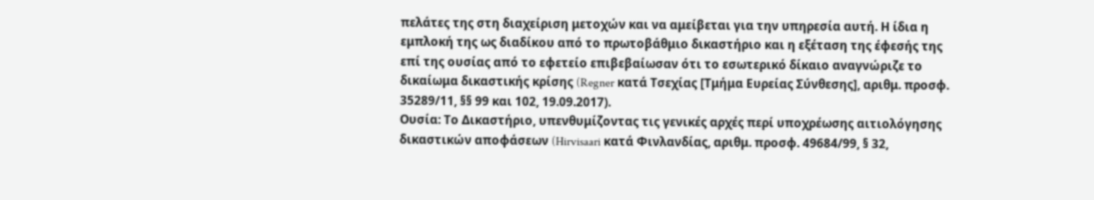πελάτες της στη διαχείριση μετοχών και να αμείβεται για την υπηρεσία αυτή. Η ίδια η εμπλοκή της ως διαδίκου από το πρωτοβάθμιο δικαστήριο και η εξέταση της έφεσής της επί της ουσίας από το εφετείο επιβεβαίωσαν ότι το εσωτερικό δίκαιο αναγνώριζε το δικαίωμα δικαστικής κρίσης (Regner κατά Τσεχίας [Τμήμα Ευρείας Σύνθεσης], αριθμ. προσφ. 35289/11, §§ 99 και 102, 19.09.2017).
Ουσία: Το Δικαστήριο, υπενθυμίζοντας τις γενικές αρχές περί υποχρέωσης αιτιολόγησης δικαστικών αποφάσεων (Hirvisaari κατά Φινλανδίας, αριθμ. προσφ. 49684/99, § 32,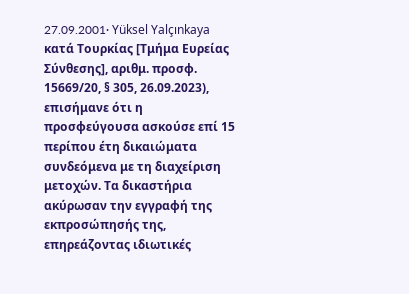27.09.2001· Yüksel Yalçınkaya κατά Τουρκίας [Τμήμα Ευρείας Σύνθεσης], αριθμ. προσφ. 15669/20, § 305, 26.09.2023), επισήμανε ότι η προσφεύγουσα ασκούσε επί 15 περίπου έτη δικαιώματα συνδεόμενα με τη διαχείριση μετοχών. Τα δικαστήρια ακύρωσαν την εγγραφή της εκπροσώπησής της, επηρεάζοντας ιδιωτικές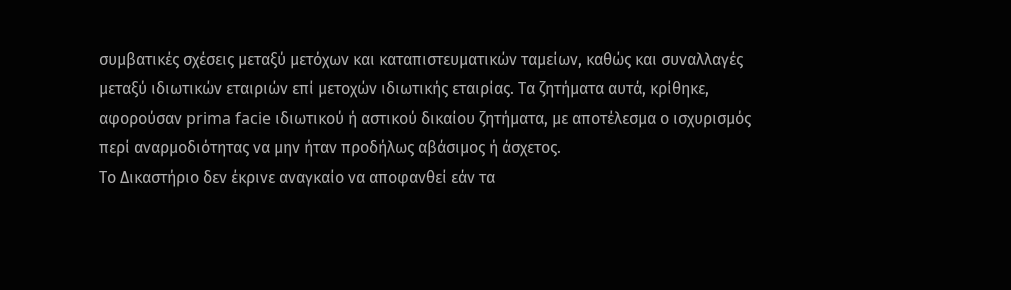συμβατικές σχέσεις μεταξύ μετόχων και καταπιστευματικών ταμείων, καθώς και συναλλαγές μεταξύ ιδιωτικών εταιριών επί μετοχών ιδιωτικής εταιρίας. Τα ζητήματα αυτά, κρίθηκε, αφορούσαν prima facie ιδιωτικού ή αστικού δικαίου ζητήματα, με αποτέλεσμα ο ισχυρισμός περί αναρμοδιότητας να μην ήταν προδήλως αβάσιμος ή άσχετος.
Το Δικαστήριο δεν έκρινε αναγκαίο να αποφανθεί εάν τα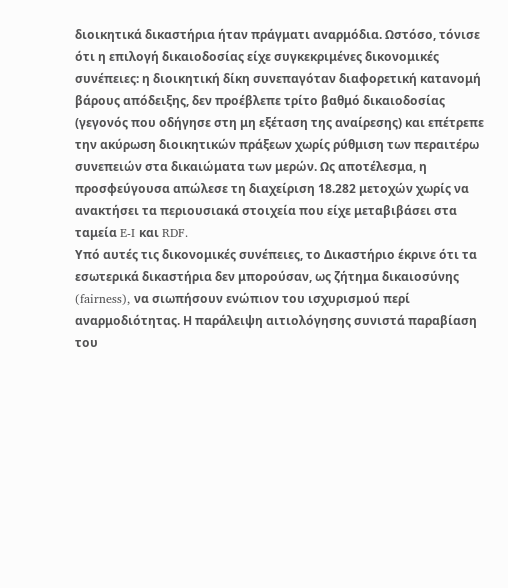διοικητικά δικαστήρια ήταν πράγματι αναρμόδια. Ωστόσο, τόνισε ότι η επιλογή δικαιοδοσίας είχε συγκεκριμένες δικονομικές συνέπειες: η διοικητική δίκη συνεπαγόταν διαφορετική κατανομή βάρους απόδειξης, δεν προέβλεπε τρίτο βαθμό δικαιοδοσίας (γεγονός που οδήγησε στη μη εξέταση της αναίρεσης) και επέτρεπε την ακύρωση διοικητικών πράξεων χωρίς ρύθμιση των περαιτέρω συνεπειών στα δικαιώματα των μερών. Ως αποτέλεσμα, η προσφεύγουσα απώλεσε τη διαχείριση 18.282 μετοχών χωρίς να ανακτήσει τα περιουσιακά στοιχεία που είχε μεταβιβάσει στα ταμεία E-I και RDF.
Υπό αυτές τις δικονομικές συνέπειες, το Δικαστήριο έκρινε ότι τα εσωτερικά δικαστήρια δεν μπορούσαν, ως ζήτημα δικαιοσύνης (fairness), να σιωπήσουν ενώπιον του ισχυρισμού περί αναρμοδιότητας. Η παράλειψη αιτιολόγησης συνιστά παραβίαση του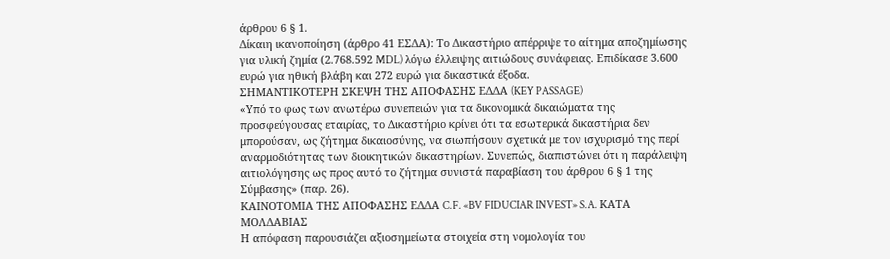άρθρου 6 § 1.
Δίκαιη ικανοποίηση (άρθρο 41 ΕΣΔΑ): Το Δικαστήριο απέρριψε το αίτημα αποζημίωσης για υλική ζημία (2.768.592 MDL) λόγω έλλειψης αιτιώδους συνάφειας. Επιδίκασε 3.600 ευρώ για ηθική βλάβη και 272 ευρώ για δικαστικά έξοδα.
ΣΗΜΑΝΤΙΚΟΤΕΡΗ ΣΚΕΨΗ ΤΗΣ ΑΠΟΦΑΣΗΣ ΕΔΔΑ (KEY PASSAGE)
«Υπό το φως των ανωτέρω συνεπειών για τα δικονομικά δικαιώματα της προσφεύγουσας εταιρίας, το Δικαστήριο κρίνει ότι τα εσωτερικά δικαστήρια δεν μπορούσαν, ως ζήτημα δικαιοσύνης, να σιωπήσουν σχετικά με τον ισχυρισμό της περί αναρμοδιότητας των διοικητικών δικαστηρίων. Συνεπώς, διαπιστώνει ότι η παράλειψη αιτιολόγησης ως προς αυτό το ζήτημα συνιστά παραβίαση του άρθρου 6 § 1 της Σύμβασης» (παρ. 26).
ΚΑΙΝΟΤΟΜΙΑ ΤΗΣ ΑΠΟΦΑΣΗΣ ΕΔΔΑ C.F. «BV FIDUCIAR INVEST» S.A. ΚΑΤΑ ΜΟΛΔΑΒΙΑΣ
Η απόφαση παρουσιάζει αξιοσημείωτα στοιχεία στη νομολογία του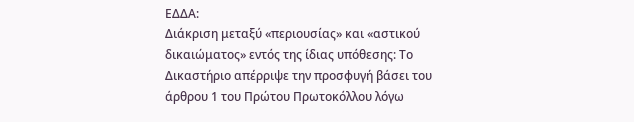ΕΔΔΑ:
Διάκριση μεταξύ «περιουσίας» και «αστικού δικαιώματος» εντός της ίδιας υπόθεσης: Το Δικαστήριο απέρριψε την προσφυγή βάσει του άρθρου 1 του Πρώτου Πρωτοκόλλου λόγω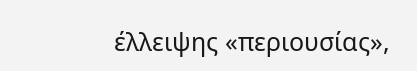έλλειψης «περιουσίας»,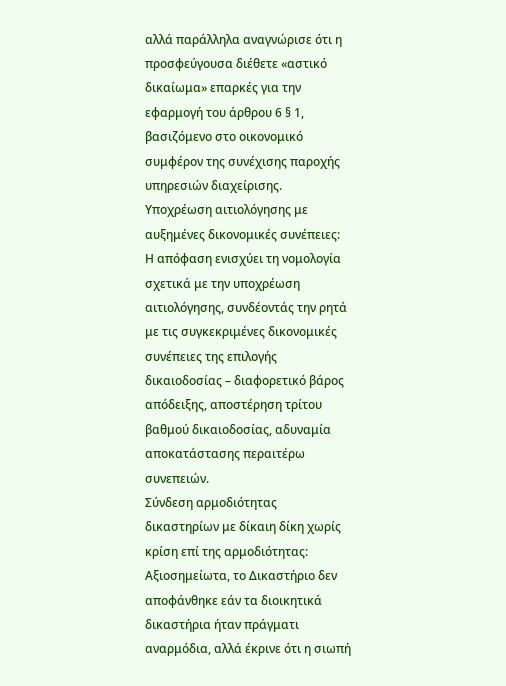αλλά παράλληλα αναγνώρισε ότι η προσφεύγουσα διέθετε «αστικό δικαίωμα» επαρκές για την εφαρμογή του άρθρου 6 § 1, βασιζόμενο στο οικονομικό συμφέρον της συνέχισης παροχής υπηρεσιών διαχείρισης.
Υποχρέωση αιτιολόγησης με αυξημένες δικονομικές συνέπειες: Η απόφαση ενισχύει τη νομολογία σχετικά με την υποχρέωση αιτιολόγησης, συνδέοντάς την ρητά με τις συγκεκριμένες δικονομικές συνέπειες της επιλογής δικαιοδοσίας – διαφορετικό βάρος απόδειξης, αποστέρηση τρίτου βαθμού δικαιοδοσίας, αδυναμία αποκατάστασης περαιτέρω συνεπειών.
Σύνδεση αρμοδιότητας δικαστηρίων με δίκαιη δίκη χωρίς κρίση επί της αρμοδιότητας: Αξιοσημείωτα, το Δικαστήριο δεν αποφάνθηκε εάν τα διοικητικά δικαστήρια ήταν πράγματι αναρμόδια, αλλά έκρινε ότι η σιωπή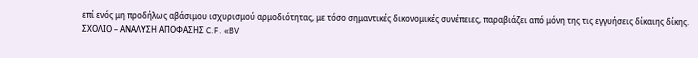επί ενός μη προδήλως αβάσιμου ισχυρισμού αρμοδιότητας, με τόσο σημαντικές δικονομικές συνέπειες, παραβιάζει από μόνη της τις εγγυήσεις δίκαιης δίκης.
ΣΧΟΛΙΟ – ΑΝΑΛΥΣΗ ΑΠΟΦΑΣΗΣ C.F. «BV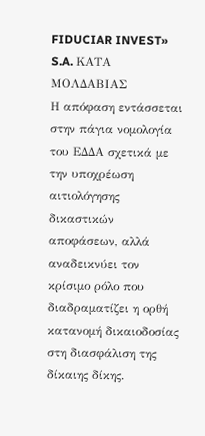FIDUCIAR INVEST» S.A. ΚΑΤΑ ΜΟΛΔΑΒΙΑΣ
Η απόφαση εντάσσεται στην πάγια νομολογία του ΕΔΔΑ σχετικά με την υποχρέωση αιτιολόγησης δικαστικών αποφάσεων, αλλά αναδεικνύει τον κρίσιμο ρόλο που διαδραματίζει η ορθή κατανομή δικαιοδοσίας στη διασφάλιση της δίκαιης δίκης.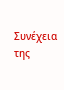Συνέχεια της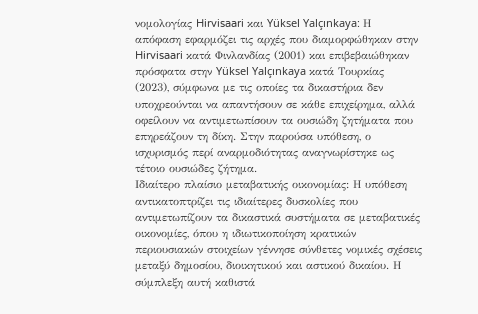νομολογίας Hirvisaari και Yüksel Yalçınkaya: Η απόφαση εφαρμόζει τις αρχές που διαμορφώθηκαν στην Hirvisaari κατά Φινλανδίας (2001) και επιβεβαιώθηκαν πρόσφατα στην Yüksel Yalçınkaya κατά Τουρκίας (2023), σύμφωνα με τις οποίες τα δικαστήρια δεν υποχρεούνται να απαντήσουν σε κάθε επιχείρημα, αλλά οφείλουν να αντιμετωπίσουν τα ουσιώδη ζητήματα που επηρεάζουν τη δίκη. Στην παρούσα υπόθεση, ο ισχυρισμός περί αναρμοδιότητας αναγνωρίστηκε ως τέτοιο ουσιώδες ζήτημα.
Ιδιαίτερο πλαίσιο μεταβατικής οικονομίας: Η υπόθεση αντικατοπτρίζει τις ιδιαίτερες δυσκολίες που αντιμετωπίζουν τα δικαστικά συστήματα σε μεταβατικές οικονομίες, όπου η ιδιωτικοποίηση κρατικών περιουσιακών στοιχείων γέννησε σύνθετες νομικές σχέσεις μεταξύ δημοσίου, διοικητικού και αστικού δικαίου. Η σύμπλεξη αυτή καθιστά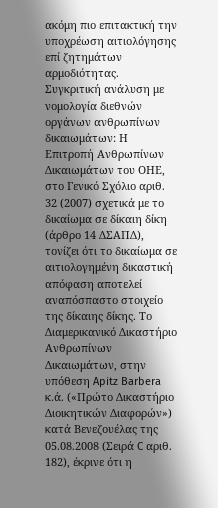ακόμη πιο επιτακτική την υποχρέωση αιτιολόγησης επί ζητημάτων αρμοδιότητας.
Συγκριτική ανάλυση με νομολογία διεθνών οργάνων ανθρωπίνων δικαιωμάτων: Η Επιτροπή Ανθρωπίνων Δικαιωμάτων του ΟΗΕ, στο Γενικό Σχόλιο αριθ. 32 (2007) σχετικά με το δικαίωμα σε δίκαιη δίκη (άρθρο 14 ΔΣΑΠΔ), τονίζει ότι το δικαίωμα σε αιτιολογημένη δικαστική απόφαση αποτελεί αναπόσπαστο στοιχείο της δίκαιης δίκης. Το Διαμερικανικό Δικαστήριο Ανθρωπίνων Δικαιωμάτων, στην υπόθεση Apitz Barbera κ.ά. («Πρώτο Δικαστήριο Διοικητικών Διαφορών») κατά Βενεζουέλας της 05.08.2008 (Σειρά C αριθ. 182), έκρινε ότι η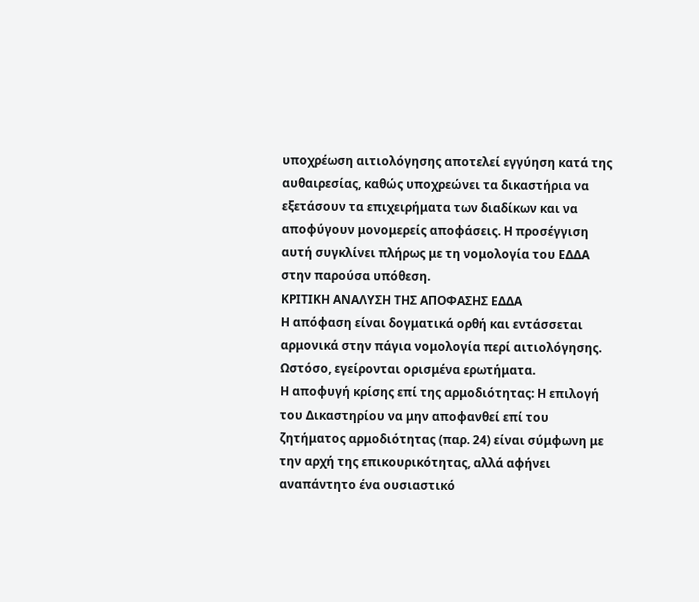υποχρέωση αιτιολόγησης αποτελεί εγγύηση κατά της αυθαιρεσίας, καθώς υποχρεώνει τα δικαστήρια να εξετάσουν τα επιχειρήματα των διαδίκων και να αποφύγουν μονομερείς αποφάσεις. Η προσέγγιση αυτή συγκλίνει πλήρως με τη νομολογία του ΕΔΔΑ στην παρούσα υπόθεση.
ΚΡΙΤΙΚΗ ΑΝΑΛΥΣΗ ΤΗΣ ΑΠΟΦΑΣΗΣ ΕΔΔΑ
Η απόφαση είναι δογματικά ορθή και εντάσσεται αρμονικά στην πάγια νομολογία περί αιτιολόγησης. Ωστόσο, εγείρονται ορισμένα ερωτήματα.
Η αποφυγή κρίσης επί της αρμοδιότητας: Η επιλογή του Δικαστηρίου να μην αποφανθεί επί του ζητήματος αρμοδιότητας (παρ. 24) είναι σύμφωνη με την αρχή της επικουρικότητας, αλλά αφήνει αναπάντητο ένα ουσιαστικό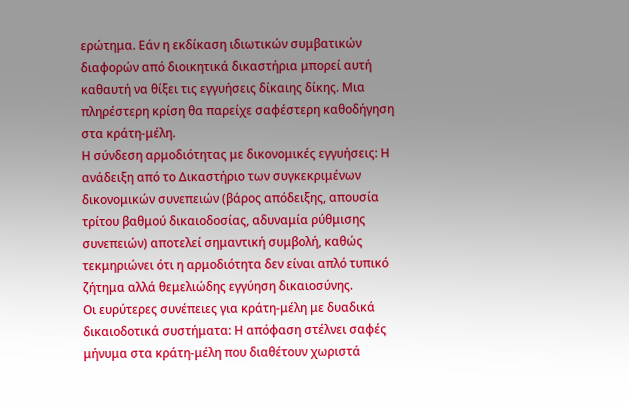ερώτημα. Εάν η εκδίκαση ιδιωτικών συμβατικών διαφορών από διοικητικά δικαστήρια μπορεί αυτή καθαυτή να θίξει τις εγγυήσεις δίκαιης δίκης. Μια πληρέστερη κρίση θα παρείχε σαφέστερη καθοδήγηση στα κράτη-μέλη.
Η σύνδεση αρμοδιότητας με δικονομικές εγγυήσεις: Η ανάδειξη από το Δικαστήριο των συγκεκριμένων δικονομικών συνεπειών (βάρος απόδειξης, απουσία τρίτου βαθμού δικαιοδοσίας, αδυναμία ρύθμισης συνεπειών) αποτελεί σημαντική συμβολή, καθώς τεκμηριώνει ότι η αρμοδιότητα δεν είναι απλό τυπικό ζήτημα αλλά θεμελιώδης εγγύηση δικαιοσύνης.
Οι ευρύτερες συνέπειες για κράτη-μέλη με δυαδικά δικαιοδοτικά συστήματα: Η απόφαση στέλνει σαφές μήνυμα στα κράτη-μέλη που διαθέτουν χωριστά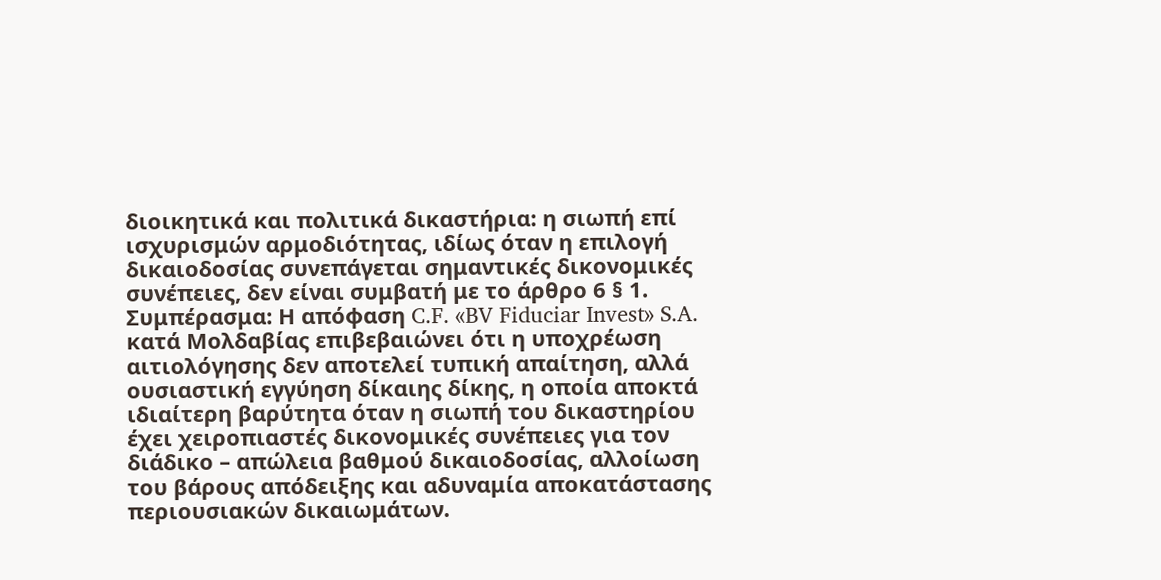διοικητικά και πολιτικά δικαστήρια: η σιωπή επί ισχυρισμών αρμοδιότητας, ιδίως όταν η επιλογή δικαιοδοσίας συνεπάγεται σημαντικές δικονομικές συνέπειες, δεν είναι συμβατή με το άρθρο 6 § 1.
Συμπέρασμα: Η απόφαση C.F. «BV Fiduciar Invest» S.A. κατά Μολδαβίας επιβεβαιώνει ότι η υποχρέωση αιτιολόγησης δεν αποτελεί τυπική απαίτηση, αλλά ουσιαστική εγγύηση δίκαιης δίκης, η οποία αποκτά ιδιαίτερη βαρύτητα όταν η σιωπή του δικαστηρίου έχει χειροπιαστές δικονομικές συνέπειες για τον διάδικο – απώλεια βαθμού δικαιοδοσίας, αλλοίωση του βάρους απόδειξης και αδυναμία αποκατάστασης περιουσιακών δικαιωμάτων.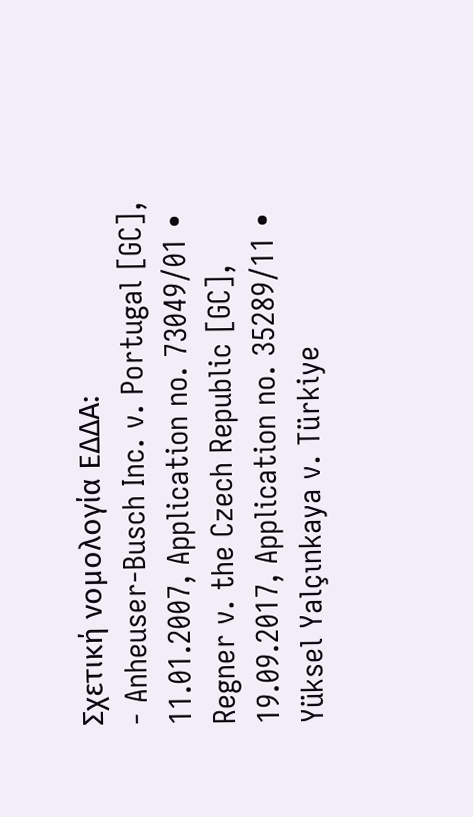Σχετική νομολογία ΕΔΔΑ:
- Anheuser-Busch Inc. v. Portugal [GC], 11.01.2007, Application no. 73049/01 • Regner v. the Czech Republic [GC], 19.09.2017, Application no. 35289/11 • Yüksel Yalçınkaya v. Türkiye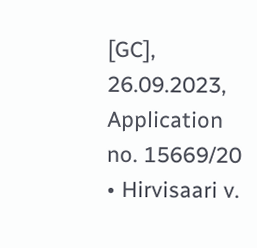[GC], 26.09.2023, Application no. 15669/20 • Hirvisaari v.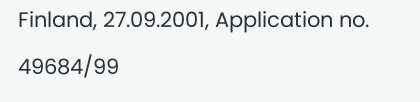Finland, 27.09.2001, Application no. 49684/99